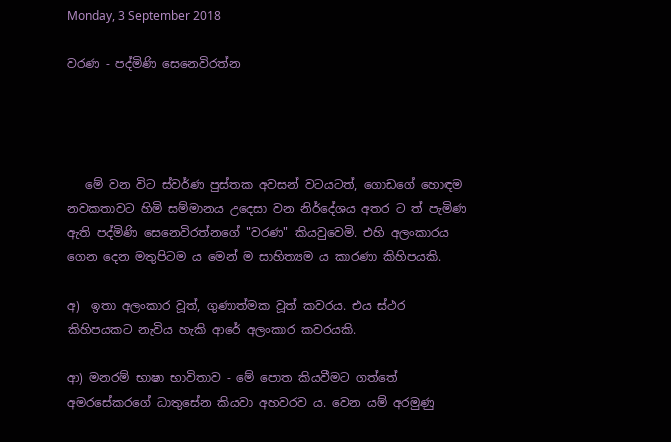Monday, 3 September 2018

වරණ - පද්මිණි සෙනෙවිරත්න




   මේ වන විට ස්වර්ණ පුස්තක අවසන් වටයටත්, ගොඩගේ හොඳම නවකතාවට හිමි සම්මානය උදෙසා වන නිර්දේශය අතර ට ත් පැමිණ ඇති පද්මිණි සෙනෙවිරත්නගේ "වරණ" කියවුවෙමි. එහි අලංකාරය ගෙන දෙන මතුපිටම ය මෙන් ම සාහිත්‍යම ය කාරණා කිහිපයකි.

අ)  ඉතා අලංකාර වූත්, ගුණාත්මක වූත් කවරය. එය ස්ථර කිහිපයකට නැවිය හැකි ආරේ අලංකාර කවරයකි.

ආ) මනරම් භාෂා භාවිතාව - මේ පොත කියවීමට ගත්තේ අමරසේකරගේ ධාතුසේන කියවා අහවරව ය. වෙන යම් අරමුණු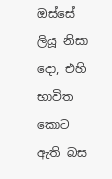ඔස්සේ ලියූ නිසා දො, එහි භාවිත කොට ඇති බස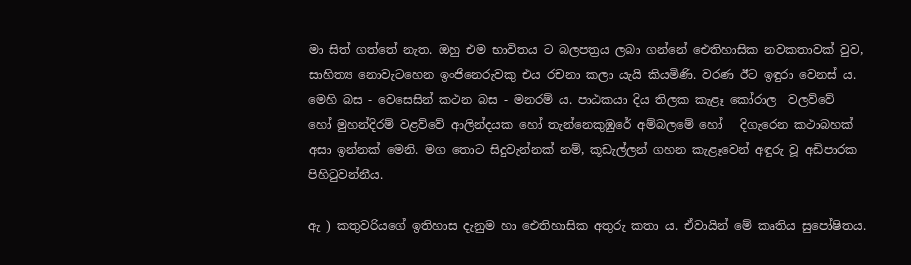මා සිත් ගත්තේ නැත. ඔහු එම භාවිතය ට බලපත්‍රය ලබා ගන්නේ ඓතිහාසික නවකතාවක් වුව, සාහිත්‍ය නොවැටහෙන ඉංජිනෙරුවකු එය රචනා කලා යැයි කියමිණි. වරණ ඊට ඉඳුරා වෙනස් ය. මෙහි බස - වෙසෙසින් කථන බස - මනරම් ය. පාඨකයා දිය තිලක කැළෑ කෝරාල  වලව්වේ   හෝ මුහන්දිරම් වළව්වේ ආලින්දයක හෝ තැන්නෙකුඹුරේ අම්බලමේ හෝ   දිගැරෙන කථාබහක් අසා ඉන්නක් මෙනි. මග තොට සිදුවැන්නක් නම්, කූඩැල්ලන් ගහන කැළෑවෙන් අඳුරු වූ අඩිපාරක පිහිටුවන්නීය.

ඇ ) කතුවරියගේ ඉතිහාස දැනුම හා ඓතිහාසික අතුරු කතා ය. ඒවායින් මේ කෘතිය සුපෝෂිතය.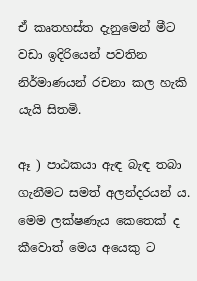ඒ කෘතහස්ත දැනුමෙන් මීට වඩා ඉදිරියෙන් පවතින නිර්මාණයන් රචනා කල හැකි යැයි සිතමි.

ඈ ) පාඨකයා ඇඳ බැඳ තබා ගැනීමට සමත් අලන්දරයන් ය. මෙම ලක්ෂණැය කෙතෙක් ද කීවොත් මෙය අයෙකු ට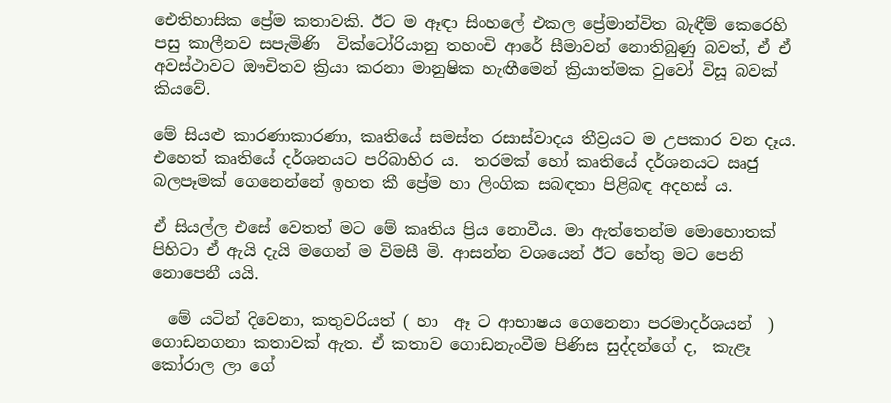ඓතිහාසික ප්‍රේම කතාවකි. ඊට ම ඈඳා සිංහලේ එකල ප්‍රේමාන්විත බැඳීම් කෙරෙහි පසු කාලීනව සපැමිණි  වික්ටෝරියානු තහංචි ආරේ සීමාවන් නොතිබුණු බවත්, ඒ ඒ අවස්ථාවට ඖචිතව ක්‍රියා කරනා මානුෂික හැඟීමෙන් ක්‍රියාත්මක වුවෝ විසූ බවක් කියවේ.

මේ සියළු කාරණාකාරණා, කෘතියේ සමස්ත රසාස්වාදය තීව්‍රයට ම උපකාර වන දෑය. එහෙත් කෘතියේ දර්ශනයට පරිබාහිර ය.  තරමක් හෝ කෘතියේ දර්ශනයට ඍජු බලපෑමක් ගෙනෙන්නේ ඉහත කී ප්‍රේම හා ලිංගික සබඳතා පිළිබඳ අදහස් ය.

ඒ සියල්ල එසේ වෙතත් මට මේ කෘතිය ප්‍රිය නොවීය. මා ඇත්තෙන්ම මොහොතක් පිහිටා ඒ ඇයි දැයි මගෙන් ම විමසී මි. ආසන්න වශයෙන් ඊට හේතු මට පෙනි නොපෙනී යයි.

  මේ යටින් දිවෙනා, කතුවරියත් ( හා  ඈ ට ආභාෂය ගෙනෙනා පරමාදර්ශයන්  )  ගොඩනගනා කතාවක් ඇත. ඒ කතාව ගොඩනැංවීම පිණිස සුද්දන්ගේ ද,  කැළෑ කෝරාල ලා ගේ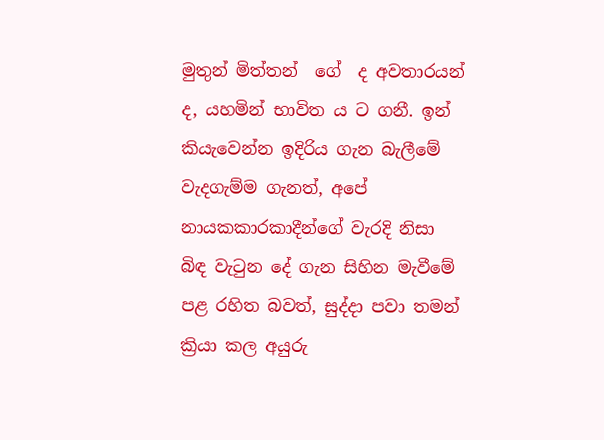මුතුන් මිත්තන්  ගේ  ද අවතාරයන් ද, යහමින් භාවිත ය ට ගනී. ඉන් කියැවෙන්න ඉදිරිය ගැන බැලීමේ වැදගැම්ම ගැනත්, අපේ නායකකාරකාදීන්ගේ වැරදි නිසා බිඳ වැටුන දේ ගැන සිහින මැවීමේ පළ රහිත බවත්, සුද්දා පවා තමන් ක්‍රියා කල අයුරු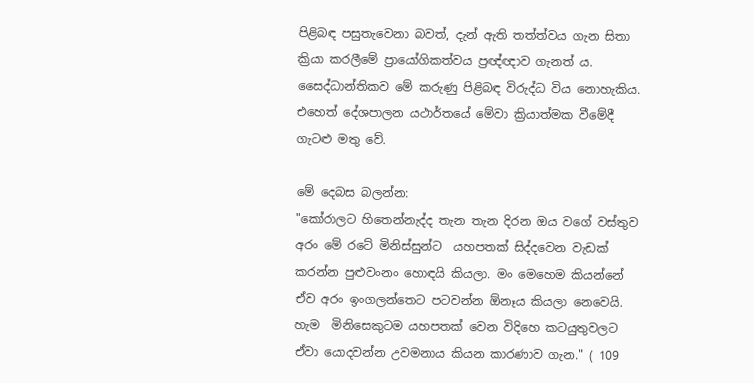පිළිබඳ පසුතැවෙනා බවත්, දැන් ඇති තත්ත්වය ගැන සිතා ක්‍රියා කරලීමේ ප්‍රායෝගිකත්වය ප්‍රඥ්ඥාව ගැනත් ය. සෛද්ධාන්තිකව මේ කරුණු පිළිබඳ විරුද්ධ විය නොහැකිය. එහෙත් දේශපාලන යථාර්තයේ මේවා ක්‍රියාත්මක වීමේදී ගැටළු මතු වේ.

මේ දෙබස බලන්න:
"කෝරාලට හිතෙන්නැද්ද තැන තැන දිරන ඔය වගේ වස්තුව අරං මේ රටේ මිනිස්සුන්ට  යහපතක් සිද්දවෙන වැඩක් කරන්න පුළුවංනං හොඳයි කියලා. මං මෙහෙම කියන්නේ ඒව අරං ඉංගලන්තෙට පටවන්න ඕනෑය කියලා නෙවෙයි. හැම  මිනිසෙකුටම යහපතක් වෙන විදිහෙ කටයුතුවලට ඒවා යොදවන්න උවමනාය කියන කාරණාව ගැන." ( 109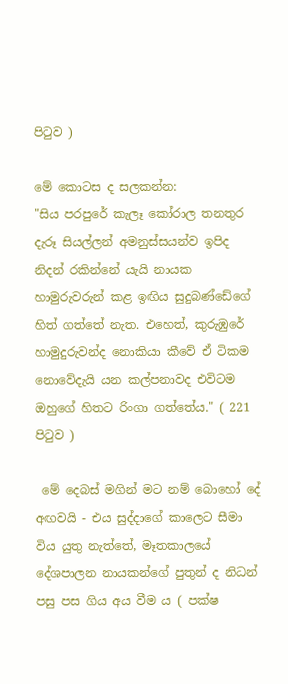පිටුව )

මේ කොටස ද සලකන්න:
"සිය පරපුරේ කැලෑ කෝරාල තනතුර දැරූ සියල්ලන් අමනුස්සයන්ව ඉපිද නිදන් රකින්නේ යැයි නායක හාමුරුවරුන් කළ ඉඟිය සුදුබණ්ඩේගේ හිත් ගත්තේ නැත. එහෙත්, කුරුඹුරේ හාමුදුරුවන්ද නොකියා කීවේ ඒ ටිකම නොවේදැයි යන කල්පනාවද එවිටම ඔහුගේ හිතට රිංගා ගත්තේය." ( 221 පිටුව )

 මේ දෙබස් මගින් මට නම් බොහෝ දේ අඟවයි - එය සුද්දාගේ කාලෙට සීමා විය යුතු නැත්තේ, මෑතකාලයේ දේශපාලන නායකන්ගේ පුතුන් ද නිධන් පසු පස ගිය අය වීම ය ( පක්ෂ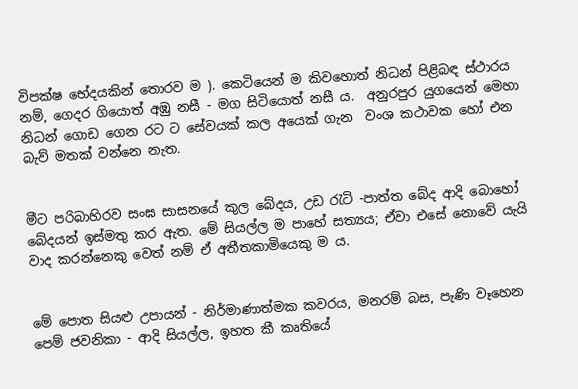විපක්ෂ භේදයකින් තොරව ම ). කෙටියෙන් ම කිවහොත් නිධන් පිළිබඳ ස්ථාරය නම්, ගෙදර ගියොත් අඹු නසී - මග සිටියොත් නසී ය.  අනුරපුර යුගයෙන් මෙහා නිධන් ගොඩ ගෙන රට ට සේවයක් කල අයෙක් ගැන  වංශ කථාවක හෝ එන බැව් මතක් වන්නෙ නැත.


මීට පරිබාහිරව සංඝ සාසනයේ කුල බේදය, උඩ රැටි -පාත්ත බේද ආදි බොහෝ බේදයන් ඉස්මතු කර ඇත. මේ සියල්ල ම පාහේ සත්‍යය; ඒවා එසේ නොවේ යැයි වාද කරන්නෙකු වෙත් නම් ඒ අතීතකාමියෙකු ම ය.


මේ පොත සියළු උපායන් - නිර්මාණාත්මක කවරය, මනරම් බස, පැණි වෑහෙන පෙම් ජවනිකා - ආදි සියල්ල, ඉහත කී කෘතියේ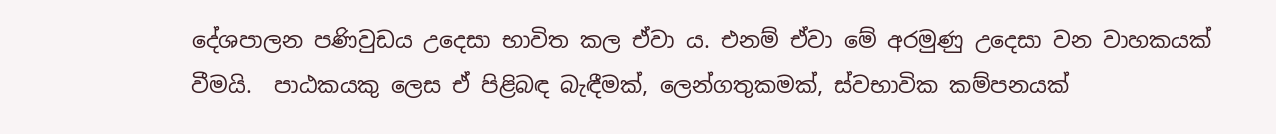දේශපාලන පණිවුඩය උදෙසා භාවිත කල ඒවා ය. එනම් ඒවා මේ අරමුණු උදෙසා වන වාහකයක් වීමයි.  පාඨකයකු ලෙස ඒ පිළිබඳ බැඳීමක්, ලෙන්ගතුකමක්, ස්වභාවික කම්පනයක්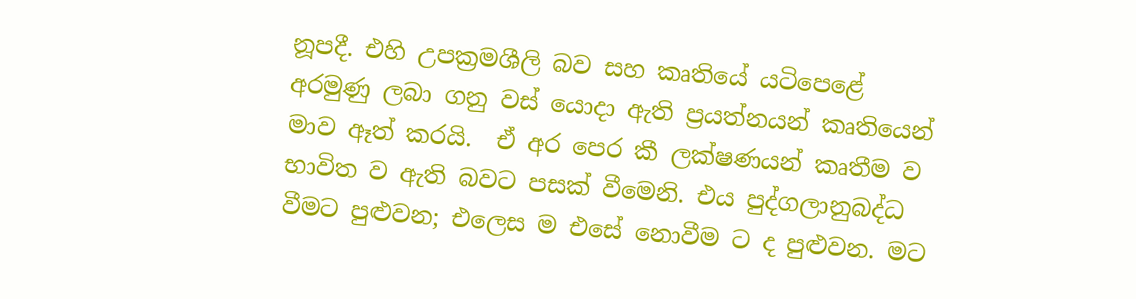නූපදී. එහි උපක්‍රමශීලි බව සහ කෘතියේ යටිපෙළේ අරමුණු ලබා ගනු වස් යොදා ඇති ප්‍රයත්නයන් කෘතියෙන් මාව ඈත් කරයි.  ඒ අර පෙර කී ලක්ෂණයන් කෘතීම ව භාවිත ව ඇති බවට පසක් වීමෙනි. එය පුද්ගලානුබද්ධ වීමට පුළුවන; එලෙස ම එසේ නොවීම ට ද පුළුවන. මට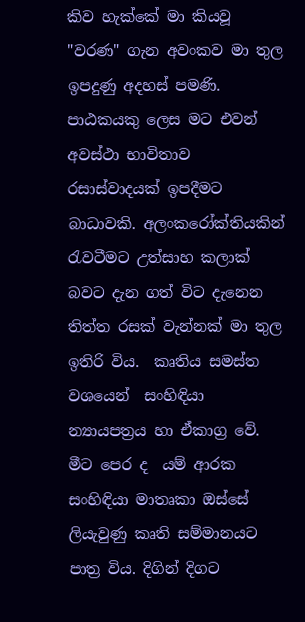කිව හැක්කේ මා කියවූ "වරණ" ගැන අවංකව මා තුල ඉපදුණු අදහස් පමණි. පාඨකයකු ලෙස මට එවන් අවස්ථා භාවිතාව රසාස්වාදයක් ඉපදීමට  බාධාවකි. අලංකරෝක්තියකින් රැවටීමට උත්සාහ කලාක් බවට දැන ගත් විට දැනෙන තිත්ත රසක් වැන්නක් මා තුල ඉතිරි විය.  කෘතිය සමස්ත වශයෙන්  සංහිඳියා න්‍යායපත්‍රය හා ඒකාග්‍ර වේ. මීට පෙර ද  යම් ආරක සංහිඳියා මාතෘකා ඔස්සේ ලියැවුණු කෘති සම්මානයට පාත්‍ර විය. දිගින් දිගට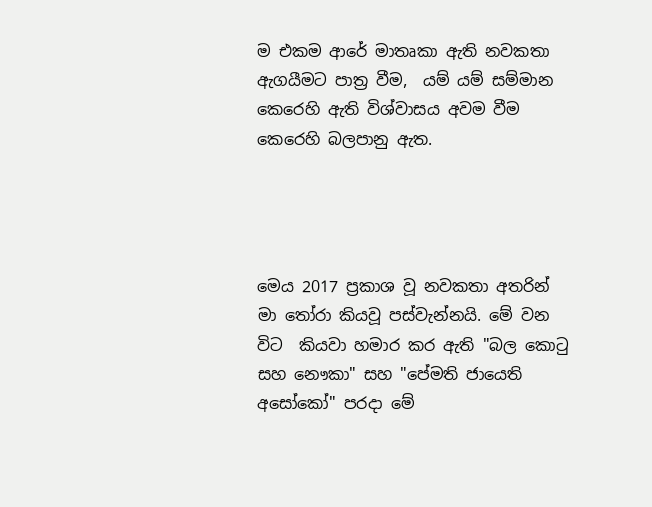ම එකම ආරේ මාතෘකා ඇති නවකතා ඇගයීමට පාත්‍ර වීම,  යම් යම් සම්මාන කෙරෙහි ඇති විශ්වාසය අවම වීම කෙරෙහි බලපානු ඇත.




මෙය 2017 ප්‍රකාශ වූ නවකතා අතරින් මා තෝරා කියවූ පස්වැන්නයි. මේ වන විට  කියවා හමාර කර ඇති "බල කොටු සහ නෞකා" සහ "පේමති ජායෙති අසෝකෝ" පරදා මේ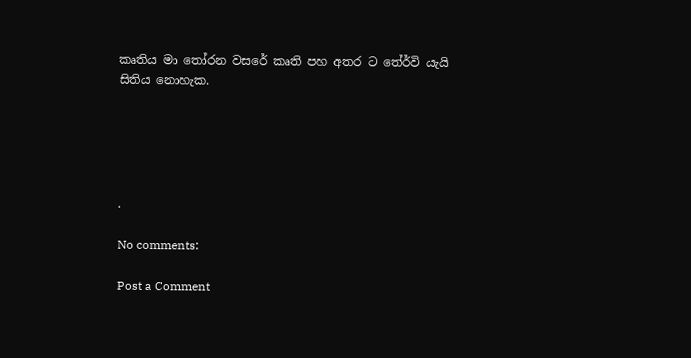කෘතිය මා තෝරන වසරේ කෘති පහ අතර ට තේර්වි යැයි සිතිය නොහැක.





.

No comments:

Post a Comment